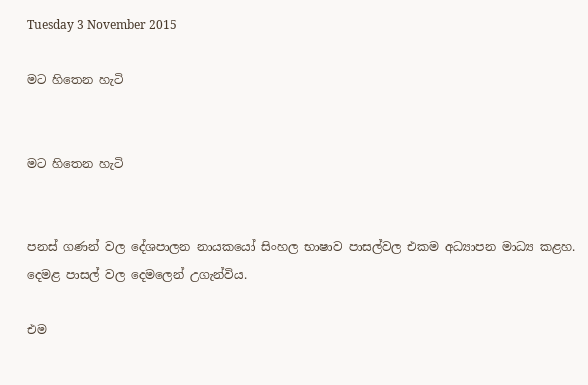Tuesday 3 November 2015

මට හිතෙන හැටි


මට හිතෙන හැටි


පනස් ගණන් වල දේශපාලන නායකයෝ සිංහල භාෂාව පාසල්වල එකම අධ්‍යාපන මාධ්‍ය කළහ. දෙමළ පාසල් වල දෙමලෙන් උගැන්විය.

එම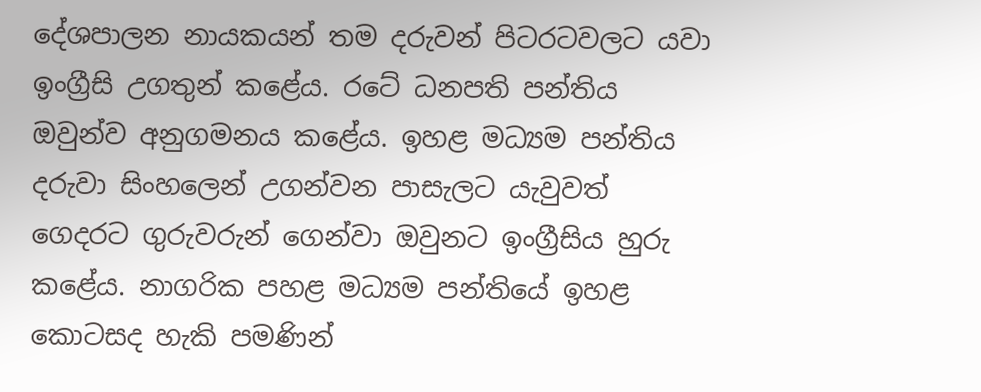දේශපාලන නායකයන් තම දරුවන් පිටරටවලට යවා ඉංග්‍රීසි උගතුන් කළේය. රටේ ධනපති පන්තිය ඔවුන්ව අනුගමනය කළේය. ඉහළ මධ්‍යම පන්තිය දරුවා සිංහලෙන් උගන්වන පාසැලට යැවුවත් ගෙදරට ගුරුවරුන් ගෙන්වා ඔවුනට ඉංග්‍රීසිය හුරු කළේය. නාගරික පහළ මධ්‍යම පන්තියේ ඉහළ කොටසද හැකි පමණින්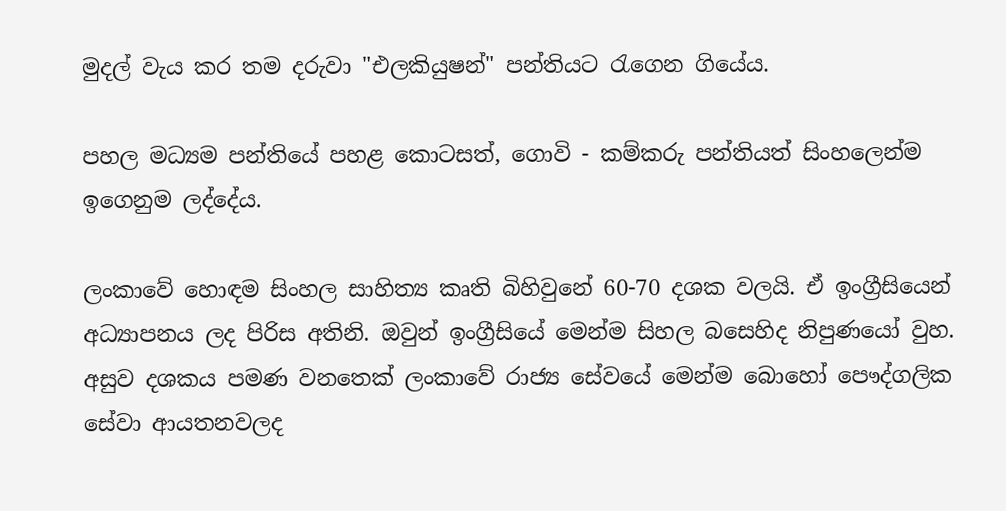මුදල් වැය කර තම දරුවා "එලකියුෂන්" පන්තියට රැගෙන ගියේය.

පහල මධ්‍යම පන්තියේ පහළ කොටසත්, ගොවි - කම්කරු පන්තියත් සිංහලෙන්ම ඉගෙනුම ලද්දේය.

ලංකාවේ හොඳම සිංහල සාහිත්‍ය කෘති බිහිවුනේ 60-70 දශක වලයි. ඒ ඉංග්‍රීසියෙන් අධ්‍යාපනය ලද පිරිස අතිනි. ඔවුන් ඉංග්‍රීසියේ මෙන්ම සිහල බසෙහිද නිපුණයෝ වුහ. අසුව දශකය පමණ වනතෙක් ලංකාවේ රාජ්‍ය සේවයේ මෙන්ම බොහෝ පෞද්ගලික සේවා ආයතනවලද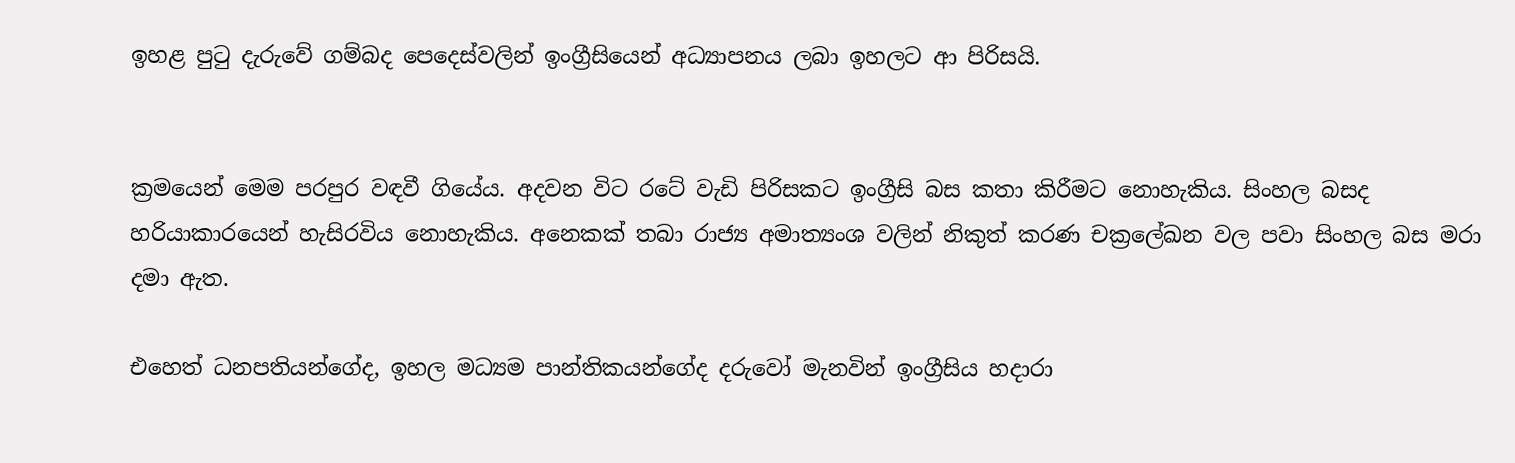ඉහළ පුටු දැරුවේ ගම්බද පෙදෙස්වලින් ඉංග්‍රීසියෙන් අධ්‍යාපනය ලබා ඉහලට ආ පිරිසයි.


ක්‍රමයෙන් මෙම පරපුර වඳවී ගියේය. අදවන විට රටේ වැඩි පිරිසකට ඉංග්‍රීසි බස කතා කිරීමට නොහැකිය. සිංහල බසද හරියාකාරයෙන් හැසිරවිය නොහැකිය. අනෙකක් තබා රාජ්‍ය අමාත්‍යංශ වලින් නිකුත් කරණ චක්‍රලේඛන වල පවා සිංහල බස මරා දමා ඇත.

එහෙත් ධනපතියන්ගේද, ඉහල මධ්‍යම පාන්තිකයන්ගේද දරුවෝ මැනවින් ඉංග්‍රීසිය හදාරා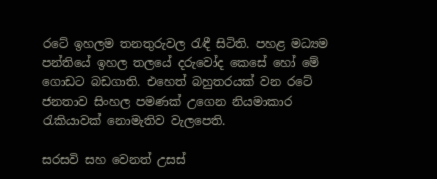රටේ ඉහලම තනතුරුවල රැඳී සිටිති. පහළ මධ්‍යම පන්තියේ ඉහල තලයේ දරුවෝද කෙසේ හෝ මේ ගොඩට බඩගාති. එහෙත් බහුතරයක් වන රටේ ජනතාව සිංහල පමණක් උගෙන නියමාකාර රැකියාවක් නොමැතිව වැලපෙති.

සරසවි සහ වෙනත් උසස්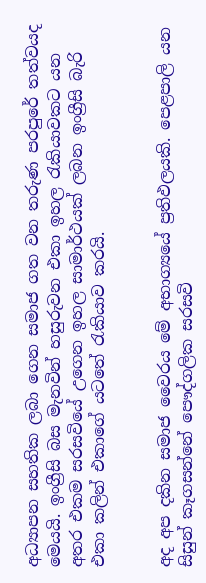අධ්‍යාපන සහතික ලබා ගෙන සමාජ ගත වන තරුණ පරපුරේ තත්වයද මෙයයි. ඉංග්‍රීසි බස මැනවින් හසුරුවන එකා ඉහල රැකියාවකට යන අතර එකම සරසවියේ උගෙන ඉහල සාමාර්ථයක් ලබන ඉංග්‍රීසි බැරි එකා කලින් එකාගේ යටතේ රැකියාව කරයි.


අද අප දකින සමාජ වෛරය මේ අභාග්‍යයේ ප්‍රතිඵලයකි. පෙළපාලි යන සිසුන් කෑගසන්නේ පෞද්ගලික සරසවි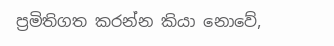ප්‍රමිතිගත කරන්න කියා නොවේ,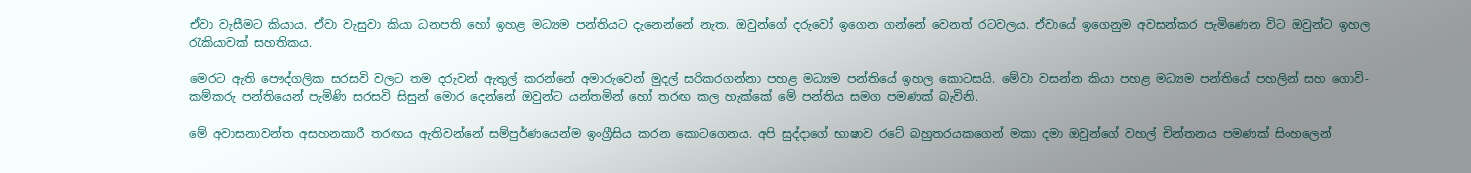ඒවා වැසීමට කියාය. ඒවා වැසුවා කියා ධනපති හෝ ඉහළ මධ්‍යම පන්තියට දැනෙන්නේ නැත. ඔවුන්ගේ දරුවෝ ඉගෙන ගන්නේ වෙනත් රටවලය. ඒවායේ ඉගෙනුම අවසන්කර පැමිණෙන විට ඔවුන්ට ඉහල රැකියාවක් සහතිකය.

මෙරට ඇති පෞද්ගලික සරසවි වලට තම දරුවන් ඇතුල් කරන්නේ අමාරුවෙන් මුදල් සරිකරගන්නා පහළ මධ්‍යම පන්තියේ ඉහල කොටසයි. මේවා වසන්න කියා පහළ මධ්‍යම පන්තියේ පහලින් සහ ගොවි-කම්කරු පන්තියෙන් පැමිණි සරසවි සිසුන් මොර දෙන්නේ ඔවුන්ට යන්තමින් හෝ තරඟ කල හැක්කේ මේ පන්තිය සමග පමණක් බැවිනි.

මේ අවාසනාවන්ත අසහනකාරී තරඟය ඇතිවන්නේ සම්පුර්ණයෙන්ම ඉංග්‍රීසිය කරන කොටගෙනය. අපි සුද්දාගේ භාෂාව රටේ බහුතරයකගෙන් මකා දමා ඔවුන්ගේ වහල් චින්තනය පමණක් සිංහලෙන්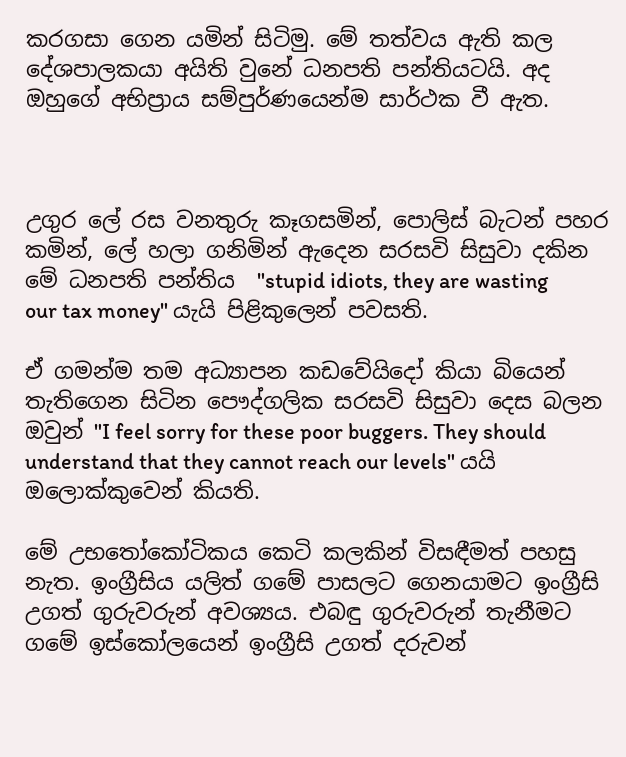කරගසා ගෙන යමින් සිටිමු. මේ තත්වය ඇති කල දේශපාලකයා අයිති වුනේ ධනපති පන්තියටයි. අද ඔහුගේ අභිප්‍රාය සම්පුර්ණයෙන්ම සාර්ථක වී ඇත.



උගුර ලේ රස වනතුරු කෑගසමින්, පොලිස් බැටන් පහර කමින්, ලේ හලා ගනිමින් ඇදෙන සරසවි සිසුවා දකින මේ ධනපති පන්තිය  "stupid idiots, they are wasting our tax money" යැයි පිළිකුලෙන් පවසති.

ඒ ගමන්ම තම අධ්‍යාපන කඩවේයිදෝ කියා බියෙන් තැතිගෙන සිටින පෞද්ගලික සරසවි සිසුවා දෙස බලන ඔවුන් "I feel sorry for these poor buggers. They should understand that they cannot reach our levels" යයි ඔලොක්කුවෙන් කියති.

මේ උභතෝකෝටිකය කෙටි කලකින් විසඳීමත් පහසු නැත. ඉංග්‍රීසිය යලිත් ගමේ පාසලට ගෙනයාමට ඉංග්‍රීසි උගත් ගුරුවරුන් අවශ්‍යය. එබඳු ගුරුවරුන් තැනීමට ගමේ ඉස්කෝලයෙන් ඉංග්‍රීසි උගත් දරුවන්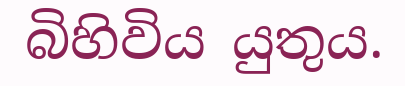බිහිවිය යුතුය.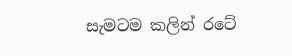සැමටම කලින් රටේ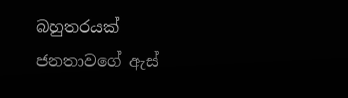බහුතරයක් ජනතාවගේ ඇස්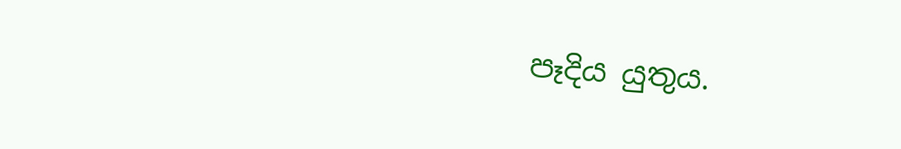පෑදිය යුතුය.